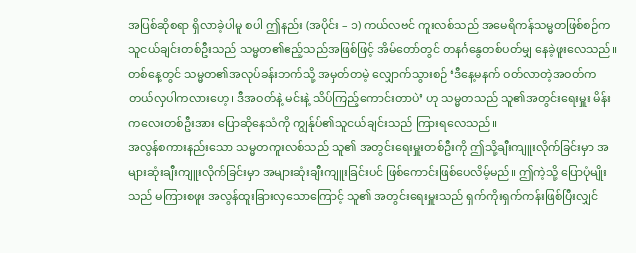အပြစ်ဆိုစရာ ရှိလာခဲ့ပါမူ စပါ ဤနည်း (အပိုင်း – ၁) ကယ်လဗင် ကူးလစ်သည် အမေရိကန်သမ္မတဖြစ်စဉ်က သူငယ်ချင်းတစ်ဦးသည် သမ္မတ၏ဧည့်သည်အဖြစ်ဖြင့် အိမ်တော်တွင် တနင်္ဂနွေတစ်ပတ်မျှ နေခဲ့ဖူးလေသည်။ တစ်နေ့တွင် သမ္မတ၏အလုပ်ခန်းဘက်သို့ အမှတ်တမဲ့ လျှောက်သွားစဉ် ‘ဒီနေ့မနက် ဝတ်လာတဲ့အဝတ်က တယ်လှပါကလားဟေ့၊ ဒီအဝတ်နဲ့ မင်းနဲ့ သိပ်ကြည့်ကောင်းတာပဲ’ ဟု သမ္မတသည် သူ၏အတွင်းရေးမှူး မိန်းကလေးတစ်ဦးအား ပြောဆိုနေသံကို ကျွန်ုပ်၏သူငယ်ချင်းသည် ကြားရလေသည်။
အလွန်စကားနည်းသော သမ္မတကူးလစ်သည် သူ၏ အတွင်းရေးမှူးတစ်ဦးကို ဤသို့ချီးကျူးလိုက်ခြင်းမှာ အများဆုံးချီးကျူးလိုက်ခြင်းမှာ အများဆုံးချီးကျူးခြင်းပင် ဖြစ်ကောင်းဖြစ်ပေလိမ့်မည်။ ဤကဲ့သို့ ပြောပုံမျိုးသည် မကြားစဖူး အလွန်ထူးခြားလှသောကြောင့် သူ၏ အတွင်းရေးမှူးသည် ရှက်ကိုးရှက်ကန်းဖြစ်ပြီးလျှင်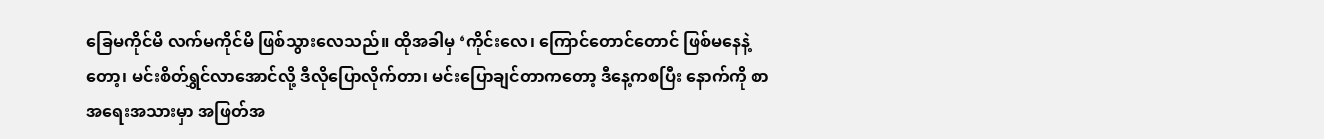ခြေမကိုင်မိ လက်မကိုင်မိ ဖြစ်သွားလေသည်။ ထိုအခါမှ ‘ကိုင်းလေ၊ ကြောင်တောင်တောင် ဖြစ်မနေနဲ့တော့၊ မင်းစိတ်ရွှင်လာအောင်လို့ ဒီလိုပြောလိုက်တာ၊ မင်းပြောချင်တာကတော့ ဒီနေ့ကစပြီး နောက်ကို စာအရေးအသားမှာ အဖြတ်အ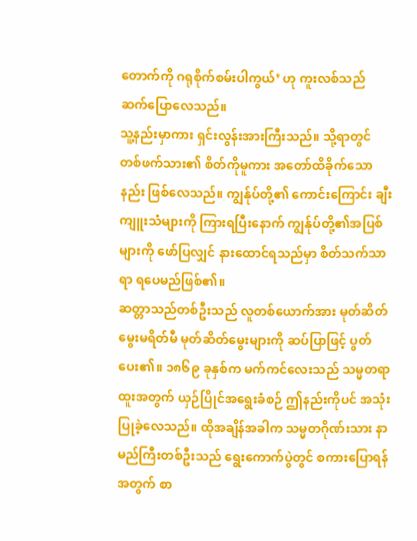တောက်ကို ဂရုစိုက်စမ်းပါကွယ်’ ဟု ကူးလစ်သည် ဆက်ပြောလေသည်။
သူ့နည်းမှာကား ရှင်းလွန်းအားကြီးသည်။ သို့ရာတွင် တစ်ဖက်သား၏ စိတ်ကိုမူကား အတော်ထိခိုက်သောနည်း ဖြစ်လေသည်။ ကျွန်ုပ်တို့၏ ကောင်းကြောင်း ချီးကျူးသံများကို ကြားရပြီးနောက် ကျွန်ုပ်တို့၏အပြစ်များကို ဖော်ပြလျှင် နားထောင်ရသည်မှာ စိတ်သက်သာရာ ရပေမည်ဖြစ်၏။
ဆတ္တာသည်တစ်ဦးသည် လူတစ်ယောက်အား မုတ်ဆိတ်မွေးမရိတ်မီ မုတ်ဆိတ်မွေးများကို ဆပ်ပြာဖြင့် ပွတ်ပေး၏။ ၁၈၆၉ ခုနှစ်က မက်ကင်လေးသည် သမ္မတရာထူးအတွက် ယှဉ်ပြိုင်အရွေးခံစဉ် ဤနည်းကိုပင် အသုံးပြုခဲ့လေသည်။ ထိုအချိန်အခါက သမ္မတဂိုဏ်းသား နာမည်ကြီးတစ်ဦးသည် ရွေးကောက်ပွဲတွင် စကားပြောရန်အတွက် စာ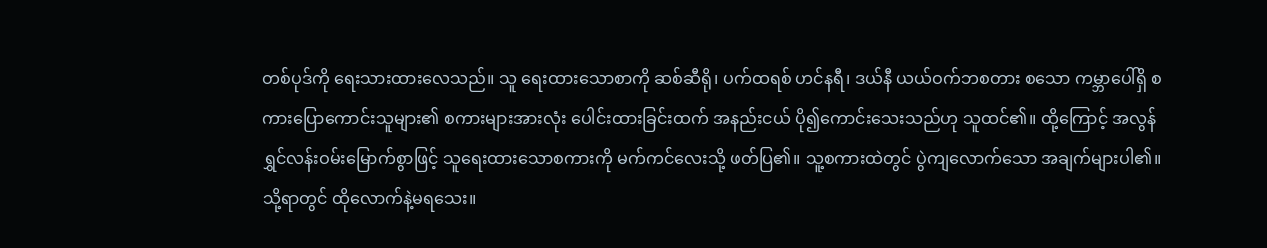တစ်ပုဒ်ကို ရေးသားထားလေသည်။ သူ ရေးထားသောစာကို ဆစ်ဆီရို၊ ပက်ထရစ် ဟင်နရီ၊ ဒယ်နီ ယယ်ဝက်ဘစတား စသော ကမ္ဘာပေါ်ရှိ စကားပြောကောင်းသူများ၏ စကားများအားလုံး ပေါင်းထားခြင်းထက် အနည်းငယ် ပို၍ကောင်းသေးသည်ဟု သူထင်၏။ ထို့ကြောင့် အလွန်ရွှင်လန်းဝမ်းမြောက်စွာဖြင့် သူရေးထားသောစကားကို မက်ကင်လေးသို့ ဖတ်ပြ၏။ သူ့စကားထဲတွင် ပွဲကျလောက်သော အချက်များပါ၏။ သို့ရာတွင် ထိုလောက်နဲ့မရသေး။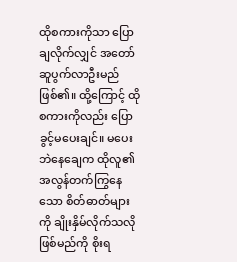ထိုစကားကိုသာ ပြောချလိုက်လျှင် အတော်ဆူပွက်လာဦးမည် ဖြစ်၏။ ထို့ကြောင့် ထိုစကားကိုလည်း ပြောခွင့်မပေးချင်။ မပေးဘဲနေချေက ထိုလူ၏ အလွန်တက်ကြွနေသော စိတ်ဓာတ်များကို ချိုးနှိမ်လိုက်သလို ဖြစ်မည်ကို စိုးရ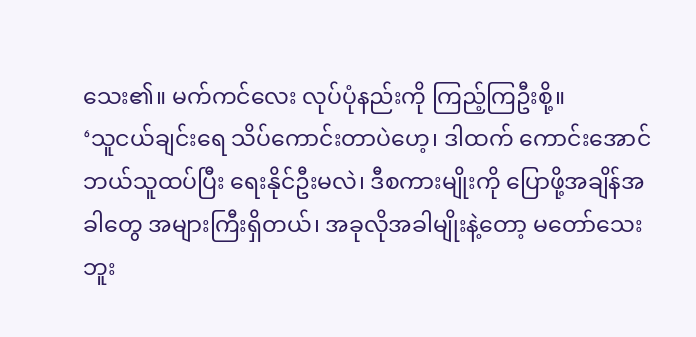သေး၏။ မက်ကင်လေး လုပ်ပုံနည်းကို ကြည့်ကြဦးစို့။
‘သူငယ်ချင်းရေ သိပ်ကောင်းတာပဲဟေ့၊ ဒါထက် ကောင်းအောင် ဘယ်သူထပ်ပြီး ရေးနိုင်ဦးမလဲ၊ ဒီစကားမျိုးကို ပြောဖို့အချိန်အခါတွေ အများကြီးရှိတယ်၊ အခုလိုအခါမျိုးနဲ့တော့ မတော်သေးဘူး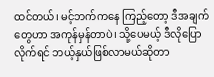ထင်တယ်၊ မင့်ဘက်ကနေ ကြည့်တော့ ဒီအချက်တွေဟာ အကုန်မှန်တာပဲ၊ သို့ပေမယ့် ဒီလိုပြောလိုက်ရင် ဘယ့်နှယ်ဖြစ်လာမယ်ဆိုတာ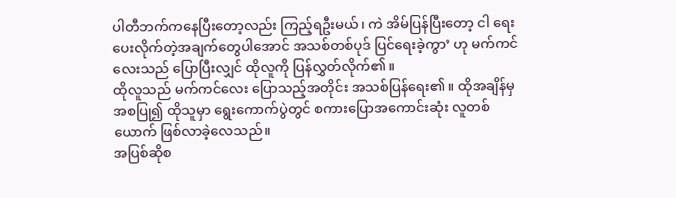ပါတီဘက်ကနေပြီးတော့လည်း ကြည့်ရဦးမယ်၊ ကဲ အိမ်ပြန်ပြီးတော့ ငါ ရေးပေးလိုက်တဲ့အချက်တွေပါအောင် အသစ်တစ်ပုဒ် ပြင်ရေးခဲ့ကွာ’ ဟု မက်ကင်လေးသည် ပြောပြီးလျှင် ထိုလူကို ပြန်လွှတ်လိုက်၏။
ထိုလူသည် မက်ကင်လေး ပြောသည့်အတိုင်း အသစ်ပြန်ရေး၏။ ထိုအချိန်မှ အစပြု၍ ထိုသူမှာ ရွေးကောက်ပွဲတွင် စကားပြောအကောင်းဆုံး လူတစ်ယောက် ဖြစ်လာခဲ့လေသည်။
အပြစ်ဆိုစ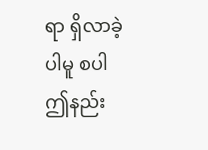ရာ ရှိလာခဲ့ပါမူ စပါ ဤနည်း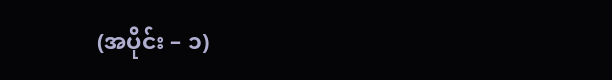(အပိုင်း – ၁)